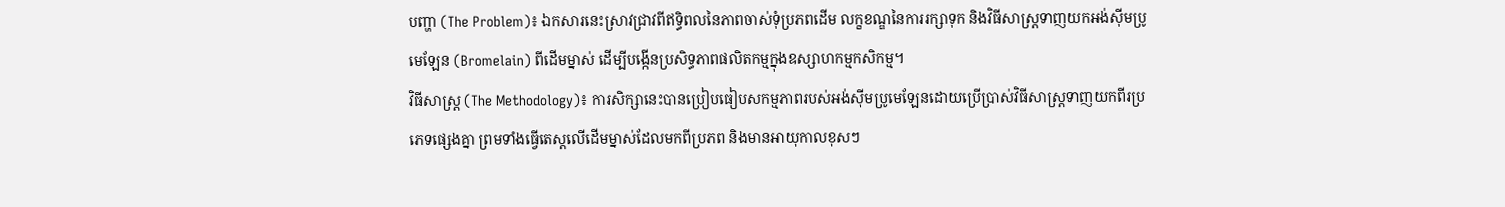បញ្ហា (The Problem)៖ ឯកសារនេះស្រាវជ្រាវពីឥទ្ធិពលនៃភាពចាស់ទុំប្រភពដើម លក្ខខណ្ឌនៃការរក្សាទុក និងវិធីសាស្រ្តទាញយកអង់ស៊ីមប្រូមេឡែន (Bromelain) ពីដើមម្នាស់ ដើម្បីបង្កើនប្រសិទ្ធភាពផលិតកម្មក្នុងឧស្សាហកម្មកសិកម្ម។
វិធីសាស្ត្រ (The Methodology)៖ ការសិក្សានេះបានប្រៀបធៀបសកម្មភាពរបស់អង់ស៊ីមប្រូមេឡែនដោយប្រើប្រាស់វិធីសាស្ត្រទាញយកពីរប្រភេទផ្សេងគ្នា ព្រមទាំងធ្វើតេស្តលើដើមម្នាស់ដែលមកពីប្រភព និងមានអាយុកាលខុសៗ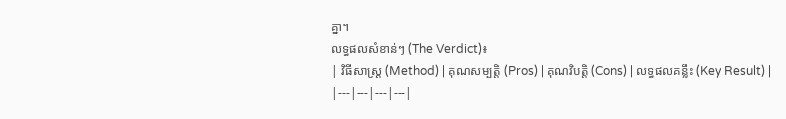គ្នា។
លទ្ធផលសំខាន់ៗ (The Verdict)៖
| វិធីសាស្ត្រ (Method) | គុណសម្បត្តិ (Pros) | គុណវិបត្តិ (Cons) | លទ្ធផលគន្លឹះ (Key Result) |
|---|---|---|---|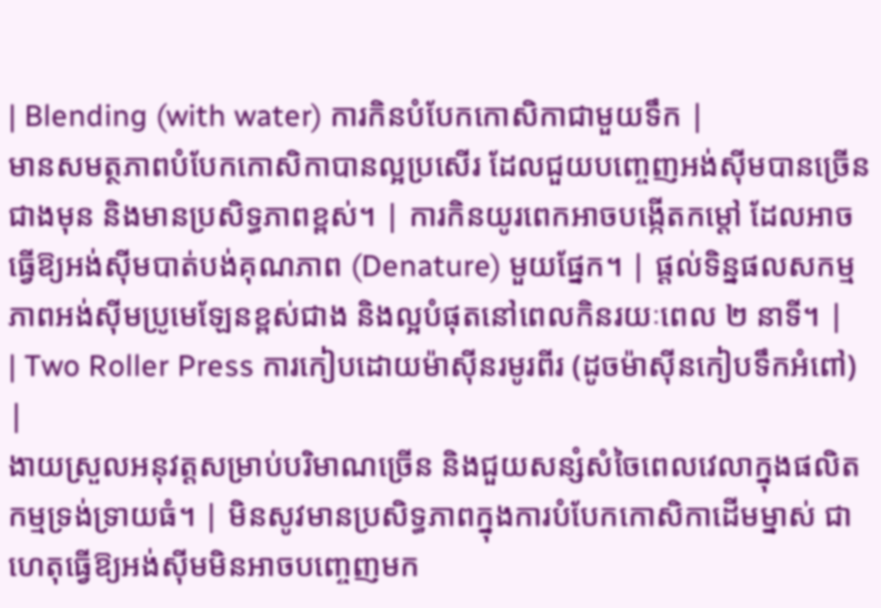| Blending (with water) ការកិនបំបែកកោសិកាជាមួយទឹក |
មានសមត្ថភាពបំបែកកោសិកាបានល្អប្រសើរ ដែលជួយបញ្ចេញអង់ស៊ីមបានច្រើនជាងមុន និងមានប្រសិទ្ធភាពខ្ពស់។ | ការកិនយូរពេកអាចបង្កើតកម្តៅ ដែលអាចធ្វើឱ្យអង់ស៊ីមបាត់បង់គុណភាព (Denature) មួយផ្នែក។ | ផ្តល់ទិន្នផលសកម្មភាពអង់ស៊ីមប្រូមេឡែនខ្ពស់ជាង និងល្អបំផុតនៅពេលកិនរយៈពេល ២ នាទី។ |
| Two Roller Press ការកៀបដោយម៉ាស៊ីនរមូរពីរ (ដូចម៉ាស៊ីនកៀបទឹកអំពៅ) |
ងាយស្រួលអនុវត្តសម្រាប់បរិមាណច្រើន និងជួយសន្សំសំចៃពេលវេលាក្នុងផលិតកម្មទ្រង់ទ្រាយធំ។ | មិនសូវមានប្រសិទ្ធភាពក្នុងការបំបែកកោសិកាដើមម្នាស់ ជាហេតុធ្វើឱ្យអង់ស៊ីមមិនអាចបញ្ចេញមក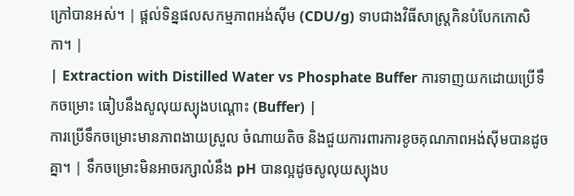ក្រៅបានអស់។ | ផ្តល់ទិន្នផលសកម្មភាពអង់ស៊ីម (CDU/g) ទាបជាងវិធីសាស្ត្រកិនបំបែកកោសិកា។ |
| Extraction with Distilled Water vs Phosphate Buffer ការទាញយកដោយប្រើទឹកចម្រោះ ធៀបនឹងសូលុយស្យុងបណ្ដោះ (Buffer) |
ការប្រើទឹកចម្រោះមានភាពងាយស្រួល ចំណាយតិច និងជួយការពារការខូចគុណភាពអង់ស៊ីមបានដូចគ្នា។ | ទឹកចម្រោះមិនអាចរក្សាលំនឹង pH បានល្អដូចសូលុយស្យុងប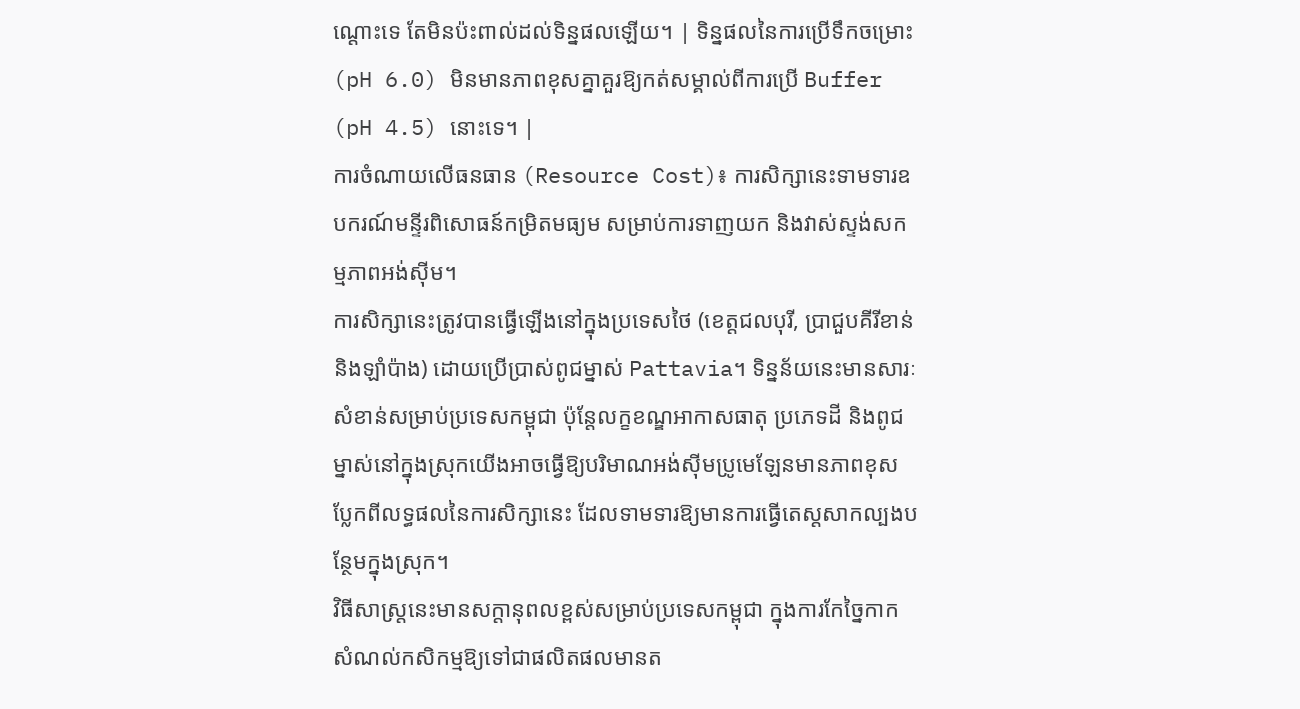ណ្ដោះទេ តែមិនប៉ះពាល់ដល់ទិន្នផលឡើយ។ | ទិន្នផលនៃការប្រើទឹកចម្រោះ (pH 6.0) មិនមានភាពខុសគ្នាគួរឱ្យកត់សម្គាល់ពីការប្រើ Buffer (pH 4.5) នោះទេ។ |
ការចំណាយលើធនធាន (Resource Cost)៖ ការសិក្សានេះទាមទារឧបករណ៍មន្ទីរពិសោធន៍កម្រិតមធ្យម សម្រាប់ការទាញយក និងវាស់ស្ទង់សកម្មភាពអង់ស៊ីម។
ការសិក្សានេះត្រូវបានធ្វើឡើងនៅក្នុងប្រទេសថៃ (ខេត្តជលបុរី, ប្រាជួបគីរីខាន់ និងឡាំប៉ាង) ដោយប្រើប្រាស់ពូជម្នាស់ Pattavia។ ទិន្នន័យនេះមានសារៈសំខាន់សម្រាប់ប្រទេសកម្ពុជា ប៉ុន្តែលក្ខខណ្ឌអាកាសធាតុ ប្រភេទដី និងពូជម្នាស់នៅក្នុងស្រុកយើងអាចធ្វើឱ្យបរិមាណអង់ស៊ីមប្រូមេឡែនមានភាពខុសប្លែកពីលទ្ធផលនៃការសិក្សានេះ ដែលទាមទារឱ្យមានការធ្វើតេស្តសាកល្បងបន្ថែមក្នុងស្រុក។
វិធីសាស្ត្រនេះមានសក្តានុពលខ្ពស់សម្រាប់ប្រទេសកម្ពុជា ក្នុងការកែច្នៃកាកសំណល់កសិកម្មឱ្យទៅជាផលិតផលមានត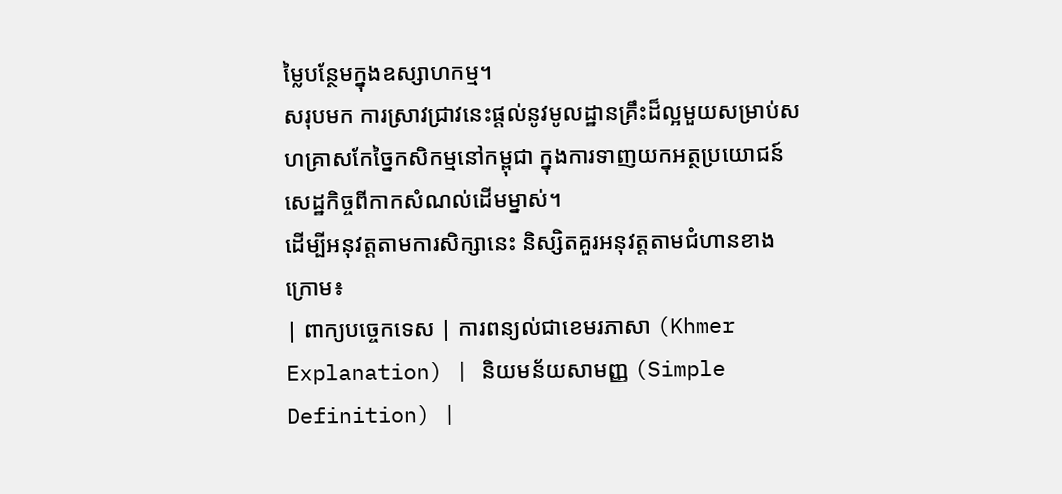ម្លៃបន្ថែមក្នុងឧស្សាហកម្ម។
សរុបមក ការស្រាវជ្រាវនេះផ្តល់នូវមូលដ្ឋានគ្រឹះដ៏ល្អមួយសម្រាប់សហគ្រាសកែច្នៃកសិកម្មនៅកម្ពុជា ក្នុងការទាញយកអត្ថប្រយោជន៍សេដ្ឋកិច្ចពីកាកសំណល់ដើមម្នាស់។
ដើម្បីអនុវត្តតាមការសិក្សានេះ និស្សិតគួរអនុវត្តតាមជំហានខាងក្រោម៖
| ពាក្យបច្ចេកទេស | ការពន្យល់ជាខេមរភាសា (Khmer Explanation) | និយមន័យសាមញ្ញ (Simple Definition) |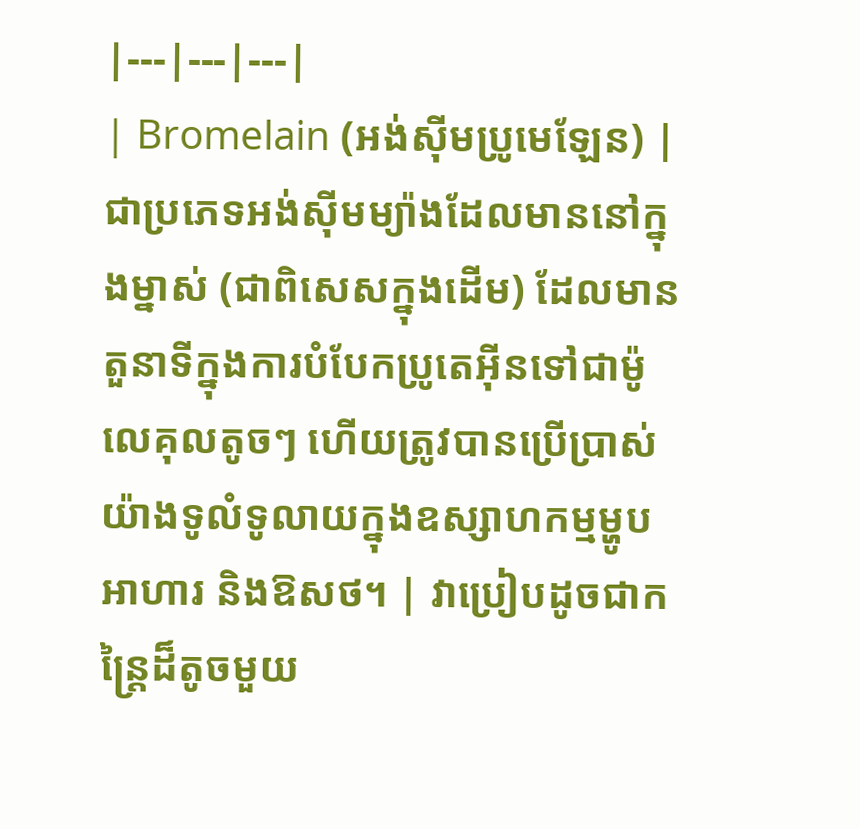|---|---|---|
| Bromelain (អង់ស៊ីមប្រូមេឡែន) | ជាប្រភេទអង់ស៊ីមម្យ៉ាងដែលមាននៅក្នុងម្នាស់ (ជាពិសេសក្នុងដើម) ដែលមានតួនាទីក្នុងការបំបែកប្រូតេអ៊ីនទៅជាម៉ូលេគុលតូចៗ ហើយត្រូវបានប្រើប្រាស់យ៉ាងទូលំទូលាយក្នុងឧស្សាហកម្មម្ហូបអាហារ និងឱសថ។ | វាប្រៀបដូចជាកន្ត្រៃដ៏តូចមួយ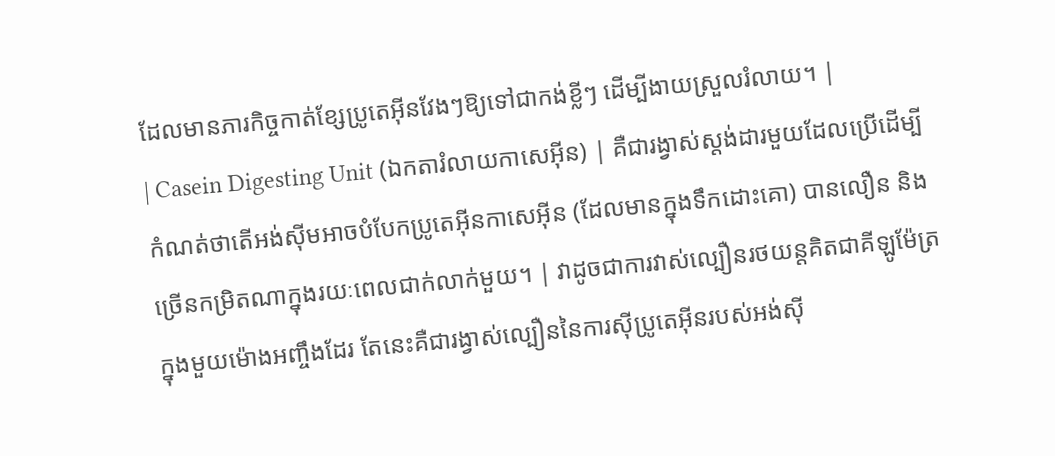ដែលមានភារកិច្ចកាត់ខ្សែប្រូតេអ៊ីនវែងៗឱ្យទៅជាកង់ខ្លីៗ ដើម្បីងាយស្រួលរំលាយ។ |
| Casein Digesting Unit (ឯកតារំលាយកាសេអ៊ីន) | គឺជារង្វាស់ស្តង់ដារមួយដែលប្រើដើម្បីកំណត់ថាតើអង់ស៊ីមអាចបំបែកប្រូតេអ៊ីនកាសេអ៊ីន (ដែលមានក្នុងទឹកដោះគោ) បានលឿន និងច្រើនកម្រិតណាក្នុងរយៈពេលជាក់លាក់មួយ។ | វាដូចជាការវាស់ល្បឿនរថយន្តគិតជាគីឡូម៉ែត្រក្នុងមួយម៉ោងអញ្ចឹងដែរ តែនេះគឺជារង្វាស់ល្បឿននៃការស៊ីប្រូតេអ៊ីនរបស់អង់ស៊ី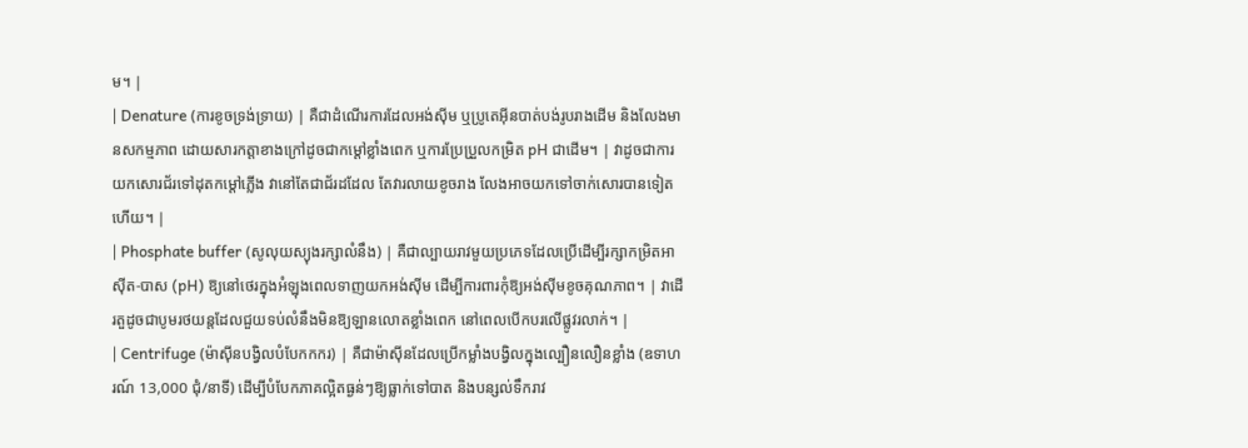ម។ |
| Denature (ការខូចទ្រង់ទ្រាយ) | គឺជាដំណើរការដែលអង់ស៊ីម ឬប្រូតេអ៊ីនបាត់បង់រូបរាងដើម និងលែងមានសកម្មភាព ដោយសារកត្តាខាងក្រៅដូចជាកម្តៅខ្លាំងពេក ឬការប្រែប្រួលកម្រិត pH ជាដើម។ | វាដូចជាការយកសោរជ័រទៅដុតកម្តៅភ្លើង វានៅតែជាជ័រដដែល តែវារលាយខូចរាង លែងអាចយកទៅចាក់សោរបានទៀតហើយ។ |
| Phosphate buffer (សូលុយស្យុងរក្សាលំនឹង) | គឺជាល្បាយរាវមួយប្រភេទដែលប្រើដើម្បីរក្សាកម្រិតអាស៊ីត-បាស (pH) ឱ្យនៅថេរក្នុងអំឡុងពេលទាញយកអង់ស៊ីម ដើម្បីការពារកុំឱ្យអង់ស៊ីមខូចគុណភាព។ | វាដើរតួដូចជាបូមរថយន្តដែលជួយទប់លំនឹងមិនឱ្យឡានលោតខ្លាំងពេក នៅពេលបើកបរលើផ្លូវរលាក់។ |
| Centrifuge (ម៉ាស៊ីនបង្វិលបំបែកកករ) | គឺជាម៉ាស៊ីនដែលប្រើកម្លាំងបង្វិលក្នុងល្បឿនលឿនខ្លាំង (ឧទាហរណ៍ 13,000 ជុំ/នាទី) ដើម្បីបំបែកភាគល្អិតធ្ងន់ៗឱ្យធ្លាក់ទៅបាត និងបន្សល់ទឹករាវ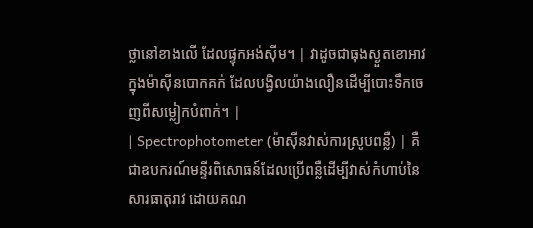ថ្លានៅខាងលើ ដែលផ្ទុកអង់ស៊ីម។ | វាដូចជាធុងស្ងួតខោអាវក្នុងម៉ាស៊ីនបោកគក់ ដែលបង្វិលយ៉ាងលឿនដើម្បីបោះទឹកចេញពីសម្លៀកបំពាក់។ |
| Spectrophotometer (ម៉ាស៊ីនវាស់ការស្រូបពន្លឺ) | គឺជាឧបករណ៍មន្ទីរពិសោធន៍ដែលប្រើពន្លឺដើម្បីវាស់កំហាប់នៃសារធាតុរាវ ដោយគណ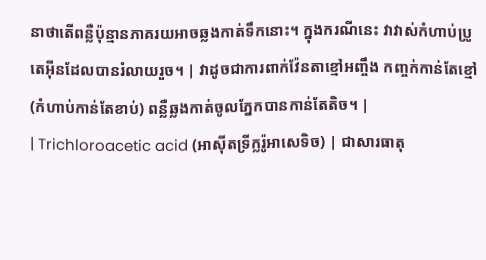នាថាតើពន្លឺប៉ុន្មានភាគរយអាចឆ្លងកាត់ទឹកនោះ។ ក្នុងករណីនេះ វាវាស់កំហាប់ប្រូតេអ៊ីនដែលបានរំលាយរួច។ | វាដូចជាការពាក់វ៉ែនតាខ្មៅអញ្ចឹង កញ្ចក់កាន់តែខ្មៅ (កំហាប់កាន់តែខាប់) ពន្លឺឆ្លងកាត់ចូលភ្នែកបានកាន់តែតិច។ |
| Trichloroacetic acid (អាស៊ីតទ្រីក្លរ៉ូអាសេទិច) | ជាសារធាតុ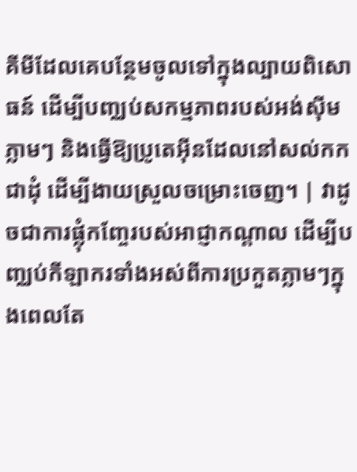គីមីដែលគេបន្ថែមចូលទៅក្នុងល្បាយពិសោធន៍ ដើម្បីបញ្ឈប់សកម្មភាពរបស់អង់ស៊ីមភ្លាមៗ និងធ្វើឱ្យប្រូតេអ៊ីនដែលនៅសល់កកជាដុំ ដើម្បីងាយស្រួលចម្រោះចេញ។ | វាដូចជាការផ្លុំកញ្ចែរបស់អាជ្ញាកណ្តាល ដើម្បីបញ្ឈប់កីឡាករទាំងអស់ពីការប្រកួតភ្លាមៗក្នុងពេលតែ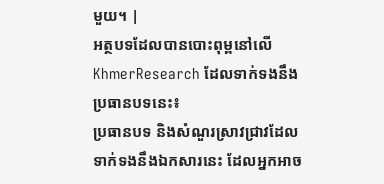មួយ។ |
អត្ថបទដែលបានបោះពុម្ពនៅលើ KhmerResearch ដែលទាក់ទងនឹងប្រធានបទនេះ៖
ប្រធានបទ និងសំណួរស្រាវជ្រាវដែលទាក់ទងនឹងឯកសារនេះ ដែលអ្នកអាច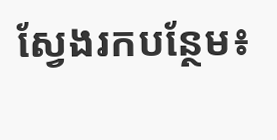ស្វែងរកបន្ថែម៖